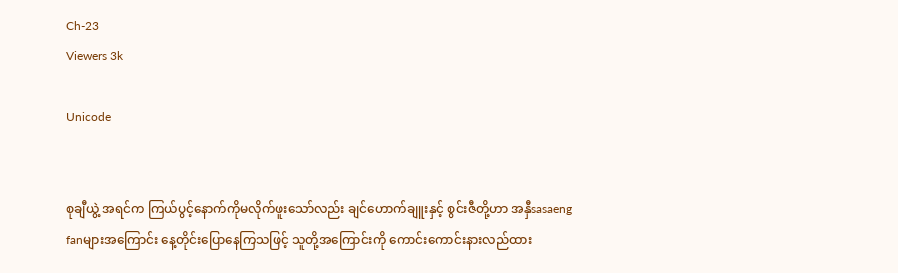Ch-23
Viewers 3k

Unicode


စုချီယွဲ့ အရင်က ကြယ်ပွင့်နောက်ကိုမလိုက်ဖူးသော်လည်း ချင်ဟောက်ချူးနှင့် စွင်းဇီတို့ဟာ အနှီsasaeng fanများအကြောင်း နေ့တိုင်းပြောနေကြသဖြင့် သူတို့အကြောင်းကို ကောင်းကောင်းနားလည်ထား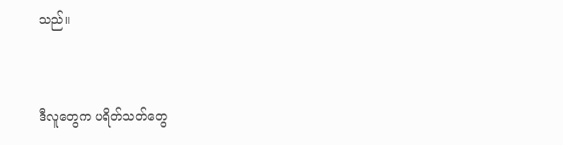သည်။


ဒီလူတွေက ပရိတ်သတ်တွေ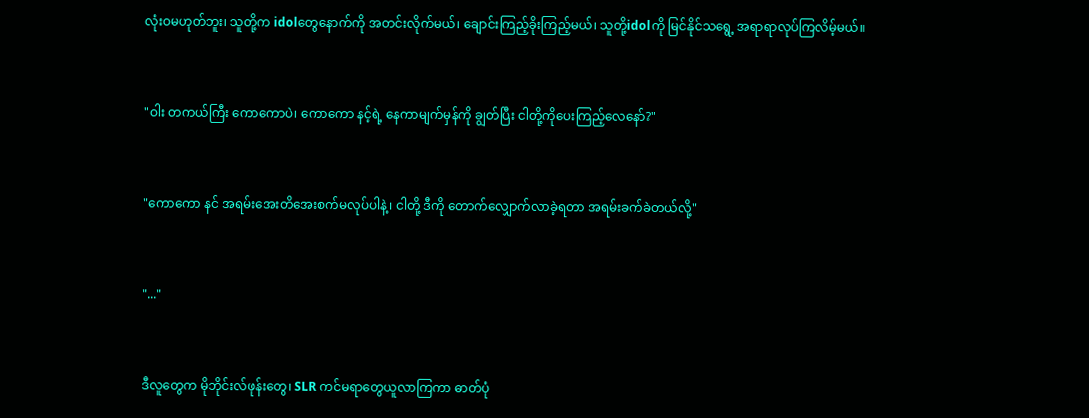လုံးဝမဟုတ်ဘူး၊ သူတို့က idolတွေနောက်ကို အတင်းလိုက်မယ်၊ ချောင်းကြည့်ခိုးကြည့်မယ်၊ သူတို့idolကို မြင်နိုင်သရွေ့ အရာရာလုပ်ကြလိမ့်မယ်။


"ဝါး တကယ်ကြီး ကောကောပဲ၊ ကောကော နင့်ရဲ့ နေကာမျက်မှန်ကို ချွတ်ပြီး ငါတို့ကိုပေးကြည့်လေနော်?"


"ကောကော နင် အရမ်းအေးတိအေးစက်မလုပ်ပါနဲ့၊ ငါတို့ ဒီကို တောက်လျှောက်လာခဲ့ရတာ အရမ်းခက်ခဲတယ်လို့"


"..."


ဒီလူတွေက မိုဘိုင်းလ်ဖုန်းတွေ၊ SLR ကင်မရာတွေယူလာကြကာ ဓာတ်ပုံ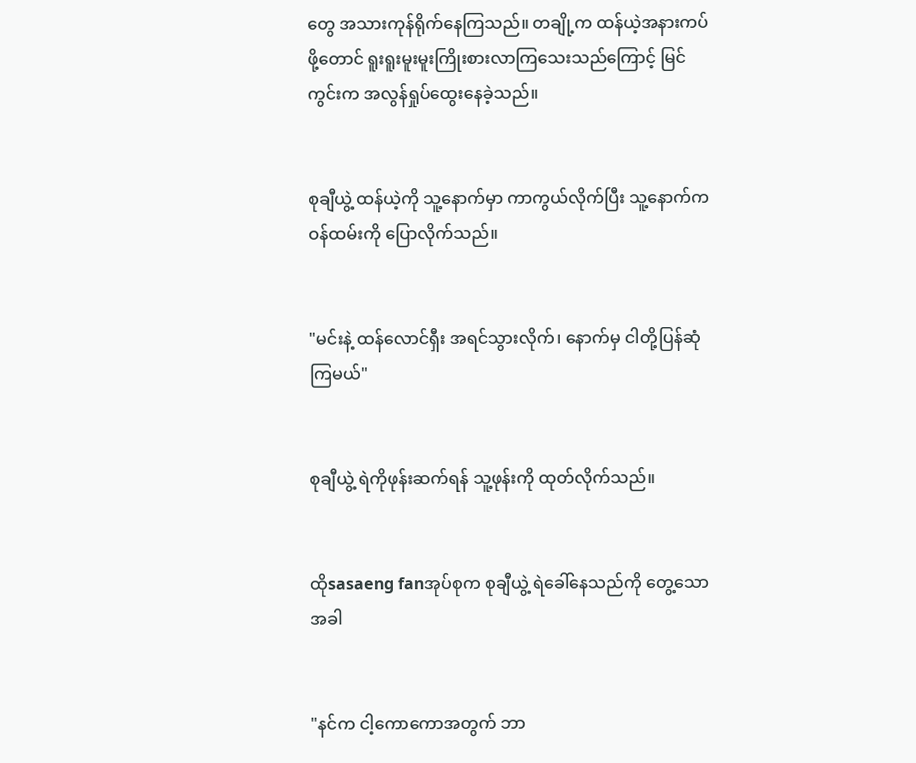တွေ အသားကုန်ရိုက်နေကြသည်။ တချို့က ထန်ယဲ့အနားကပ်ဖို့တောင် ရူးရူးမူးမူးကြိုးစားလာကြသေးသည်ကြောင့် မြင်ကွင်းက အလွန်ရှုပ်ထွေးနေခဲ့သည်။


စုချီယွဲ့ ထန်ယဲ့ကို သူ့နောက်မှာ ကာကွယ်လိုက်ပြီး သူ့နောက်ကဝန်ထမ်းကို ပြောလိုက်သည်။


"မင်းနဲ့ ထန်လောင်ရှီး အရင်သွားလိုက်၊ နောက်မှ ငါတို့ပြန်ဆုံကြမယ်"


စုချီယွဲ့ ရဲကိုဖုန်းဆက်ရန် သူ့ဖုန်းကို ထုတ်လိုက်သည်။


ထိုsasaeng fanအုပ်စုက စုချီယွဲ့ ရဲခေါ်နေသည်ကို တွေ့သောအခါ


"နင်က ငါ့ကောကောအတွက် ဘာ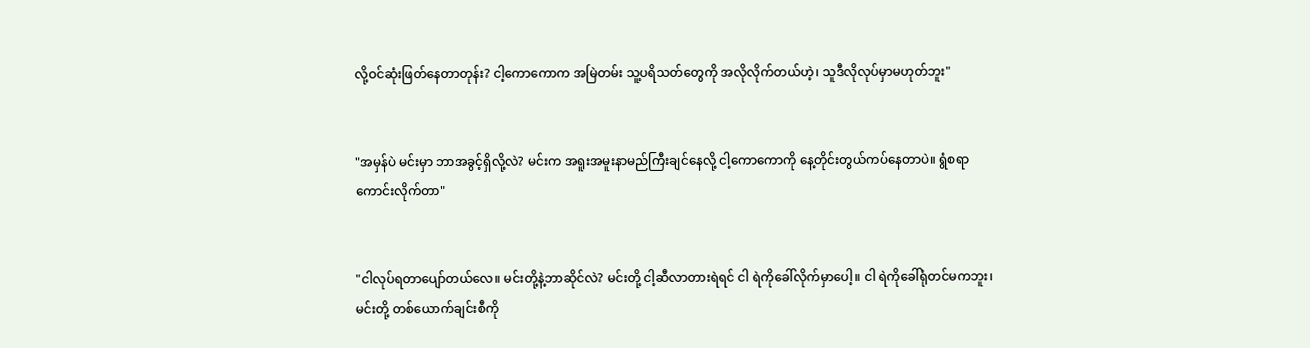လို့ဝင်ဆုံးဖြတ်နေတာတုန်း? ငါ့ကောကောက အမြဲတမ်း သူ့ပရိသတ်တွေကို အလိုလိုက်တယ်ဟဲ့၊ သူဒီလိုလုပ်မှာမဟုတ်ဘူး"


"အမှန်ပဲ မင်းမှာ ဘာအခွင့်ရှိလို့လဲ? မင်းက အရူးအမူးနာမည်ကြီးချင်နေလို့ ငါ့ကောကောကို နေ့တိုင်းတွယ်ကပ်နေတာပဲ။ ရွံစရာကောင်းလိုက်တာ"


"ငါလုပ်ရတာပျော်တယ်လေ။ မင်းတို့နဲ့ဘာဆိုင်လဲ? မင်းတို့ ငါ့ဆီလာတားရဲရင် ငါ ရဲကိုခေါ်လိုက်မှာပေါ့။ ငါ ရဲကိုခေါ်ရုံတင်မကဘူး၊ မင်းတို့ တစ်ယောက်ချင်းစီကို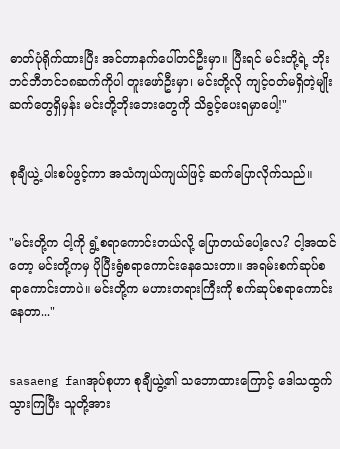ဓာတ်ပုံရိုက်ထားပြီး အင်တာနက်ပေါ်တင်ဦးမှာ။ ပြီးရင် မင်းတို့ရဲ့ ဘိုးဘင်ဘီဘင်၁၈ဆက်ကိုပါ တူးဖော်ဦးမှာ၊ မင်းတို့လို ကျင့်ဝတ်မရှိတဲ့မျိုးဆက်တွေရှိမှန်း မင်းတို့ဘိုးဘေးတွေကို သိခွင့်ပေးရမှာပေါ့!"


စုချီယွဲ့ ပါးစပ်ဖွင့်ကာ အသံကျယ်ကျယ်ဖြင့် ဆက်ပြောလိုက်သည်။


"မင်းတို့က ငါ့ကို ရွံ့စရာကောင်းတယ်လို့ ပြောတယ်ပေါ့လေ? ငါ့အထင်တော့ မင်းတို့ကမှ ပိုပြီးရွံစရာကောင်းနေသေးတာ။ အရမ်းစက်ဆုပ်စရာကောင်းတာပဲ။ မင်းတို့က မဟားတရားကြီးကို စက်ဆုပ်စရာကောင်းနေတာ..."


sasaeng fanအုပ်စုဟာ စုချီယွဲ့၏ သဘောထားကြောင့် ဒေါသထွက်သွားကြပြီး သူတို့အား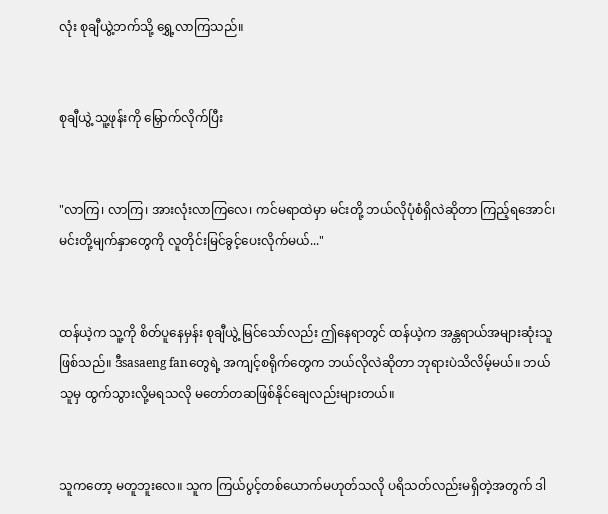လုံး စုချီယွဲ့ဘက်သို့ ရွှေ့လာကြသည်။


စုချီယွဲ့ သူ့ဖုန်းကို မြှောက်လိုက်ပြီး


"လာကြ၊ လာကြ၊ အားလုံးလာကြလေ၊ ကင်မရာထဲမှာ မင်းတို့ ဘယ်လိုပုံစံရှိလဲဆိုတာ ကြည့်ရအောင်၊ မင်းတို့မျက်နှာတွေကို လူတိုင်းမြင်ခွင့်ပေးလိုက်မယ်..."


ထန်ယဲ့က သူ့ကို စိတ်ပူနေမှန်း စုချီယွဲ့ မြင်သော်လည်း ဤနေရာတွင် ထန်ယဲ့က အန္တရာယ်အများဆုံးသူဖြစ်သည်။ ဒီsasaeng fanတွေရဲ့ အကျင့်စရိုက်တွေက ဘယ်လိုလဲဆိုတာ ဘုရားပဲသိလိမ့်မယ်။ ဘယ်သူမှ ထွက်သွားလို့မရသလို မတော်တဆဖြစ်နိုင်ချေလည်းများတယ်။


သူကတော့ မတူဘူးလေ။ သူက ကြယ်ပွင့်တစ်ယောက်မဟုတ်သလို ပရိသတ်လည်းမရှိတဲ့အတွက် ဒါ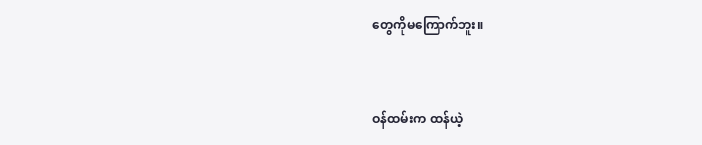တွေကိုမကြောက်ဘူး။


ဝန်ထမ်းက ထန်ယဲ့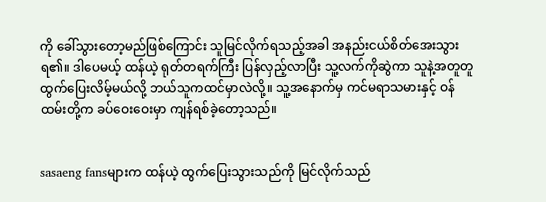ကို ခေါ်သွားတော့မည်ဖြစ်ကြောင်း သူမြင်လိုက်ရသည့်အခါ အနည်းငယ်စိတ်အေးသွားရ၏။ ဒါပေမယ့် ထန်ယဲ့ ရုတ်တရက်ကြီး ပြန်လှည့်လာပြီး သူ့လက်ကိုဆွဲကာ သူနဲ့အတူတူ ထွက်ပြေးလိမ့်မယ်လို့ ဘယ်သူကထင်မှာလဲလို့။ သူ့အနောက်မှ ကင်မရာသမားနှင့် ဝန်ထမ်းတို့က ခပ်ဝေးဝေးမှာ ကျန်ရစ်ခဲ့တော့သည်။


sasaeng fansများက ထန်ယဲ့ ထွက်ပြေးသွားသည်ကို မြင်လိုက်သည်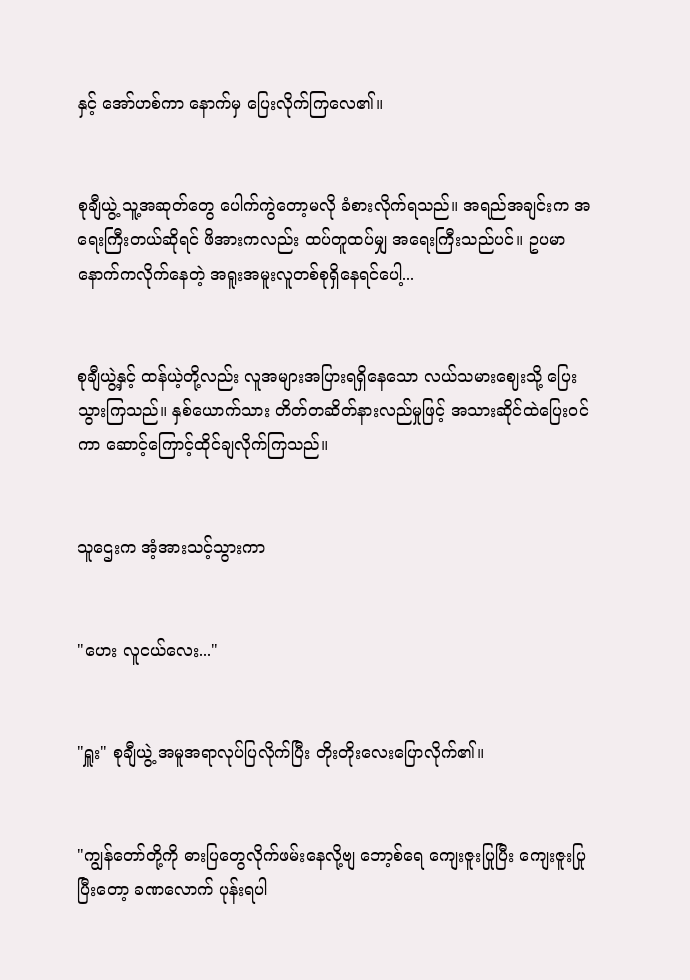နှင့် အော်ဟစ်ကာ နောက်မှ ပြေးလိုက်ကြလေ၏။


စုချီယွဲ့ သူ့အဆုတ်တွေ ပေါက်ကွဲတော့မလို ခံစားလိုက်ရသည်။ အရည်အချင်းက အရေးကြီးတယ်ဆိုရင် ဖိအားကလည်း ထပ်တူထပ်မျှ အရေးကြီးသည်ပင်။ ဥပမာ နောက်ကလိုက်နေတဲ့ အရူးအမူးလူတစ်စုရှိနေရင်ပေါ့...


စုချီယွဲ့နှင့် ထန်ယဲ့တို့လည်း လူအများအပြားရရှိနေသော လယ်သမားဈေးသို့ ပြေးသွားကြသည်။ နှစ်ယောက်သား တိတ်တဆိတ်နားလည်မှုဖြင့် အသားဆိုင်ထဲပြေးဝင်ကာ ဆောင့်ကြောင့်ထိုင်ချလိုက်ကြသည်။


သူဌေးက အံ့အားသင့်သွားကာ


"ဟေး လူငယ်လေး..."


"ရှူး" စုချီယွဲ့ အမူအရာလုပ်ပြလိုက်ပြီး တိုးတိုးလေးပြောလိုက်၏။


"ကျွန်တော်တို့ကို ဓားပြတွေလိုက်ဖမ်းနေလို့ဗျ ဘော့စ်ရေ ကျေးဇူးပြုပြီး ကျေးဇူးပြုပြီးတော့ ခဏလောက် ပုန်းရပါ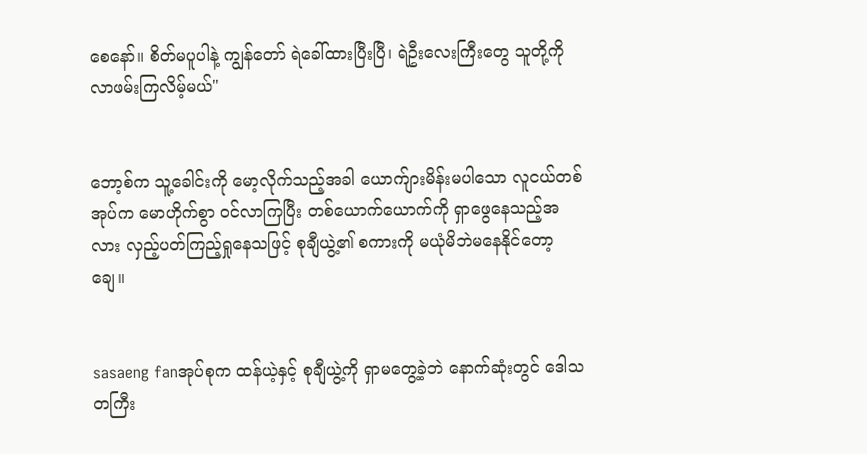စေနော်။ စိတ်မပူပါနဲ့ ကျွန်တော် ရဲခေါ်ထားပြီးပြီ၊ ရဲဦးလေးကြီးတွေ သူတို့ကို လာဖမ်းကြလိမ့်မယ်"


ဘော့စ်က သူ့ခေါင်းကို မော့လိုက်သည့်အခါ ယောက်ျားမိန်းမပါသော လူငယ်တစ်အုပ်က မောဟိုက်စွာ ဝင်လာကြပြီး တစ်ယောက်ယောက်ကို ရှာဖွေနေသည့်အလား လှည့်ပတ်ကြည့်ရှုနေသဖြင့် စုချီယွဲ့၏ စကားကို မယုံမိဘဲမနေနိုင်တော့ချေ။


sasaeng fanအုပ်စုက ထန်ယဲ့နှင့် စုချီယွဲ့ကို ရှာမတွေ့ခဲ့ဘဲ နောက်ဆုံးတွင် ဒေါသတကြီး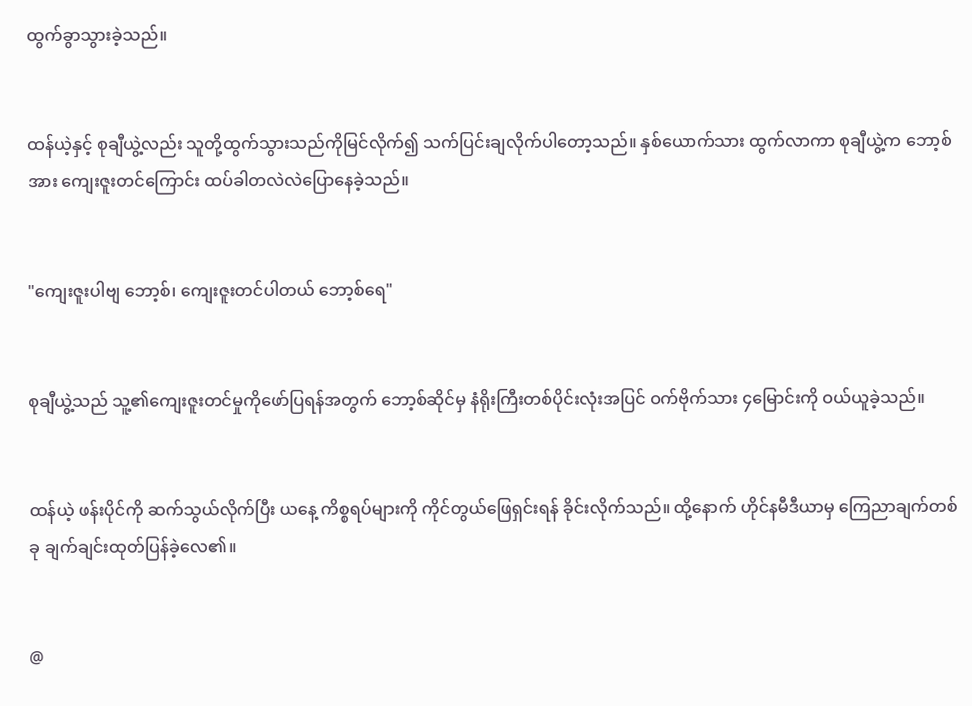ထွက်ခွာသွားခဲ့သည်။


ထန်ယဲ့နှင့် စုချီယွဲ့လည်း သူတို့ထွက်သွားသည်ကိုမြင်လိုက်၍ သက်ပြင်းချလိုက်ပါတော့သည်။ နှစ်ယောက်သား ထွက်လာကာ စုချီယွဲ့က ဘော့စ်အား ကျေးဇူးတင်ကြောင်း ထပ်ခါတလဲလဲပြောနေခဲ့သည်။


"ကျေးဇူးပါဗျ ဘော့စ်၊ ကျေးဇူးတင်ပါတယ် ဘော့စ်ရေ"


စုချီယွဲ့သည် သူ့၏ကျေးဇူးတင်မှုကိုဖော်ပြရန်အတွက် ဘော့စ်ဆိုင်မှ နံရိုးကြီးတစ်ပိုင်းလုံးအပြင် ဝက်ဗိုက်သား ၄မြောင်းကို ဝယ်ယူခဲ့သည်။


ထန်ယဲ့ ဖန်းပိုင်ကို ဆက်သွယ်လိုက်ပြီး ယနေ့ ကိစ္စရပ်များကို ကိုင်တွယ်ဖြေရှင်းရန် ခိုင်းလိုက်သည်။ ထို့နောက် ဟိုင်နမီဒီယာမှ ကြေညာချက်တစ်ခု ချက်ချင်းထုတ်ပြန်ခဲ့လေ၏။


@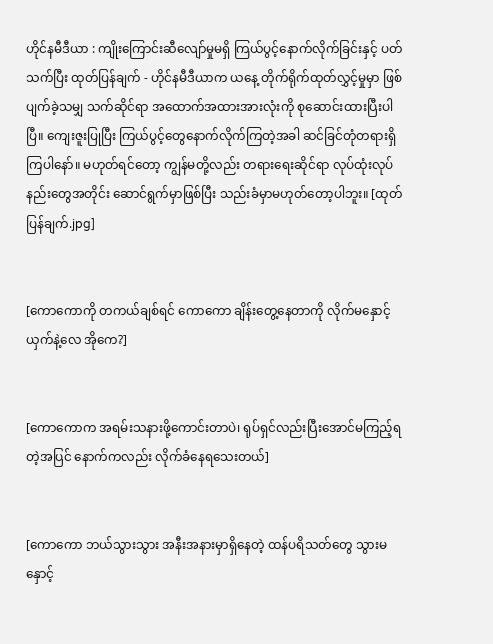ဟိုင်နမီဒီယာ : ကျိုးကြောင်းဆီလျော်မှုမရှိ ကြယ်ပွင့်နောက်လိုက်ခြင်းနှင့် ပတ်သက်ပြီး ထုတ်ပြန်ချက် - ဟိုင်နမီဒီယာက ယနေ့ တိုက်ရိုက်ထုတ်လွှင့်မှုမှာ ဖြစ်ပျက်ခဲ့သမျှ သက်ဆိုင်ရာ အထောက်အထားအားလုံးကို စုဆောင်းထားပြီးပါပြီ။ ကျေးဇူးပြုပြီး ကြယ်ပွင့်တွေနောက်လိုက်ကြတဲ့အခါ ဆင်ခြင်တုံတရားရှိကြပါနော်။ မဟုတ်ရင်တော့ ကျွန်မတို့လည်း တရားရေးဆိုင်ရာ လုပ်ထုံးလုပ်နည်းတွေအတိုင်း ဆောင်ရွက်မှာဖြစ်ပြီး သည်းခံမှာမဟုတ်တော့ပါဘူး။ [ထုတ်ပြန်ချက်.jpg]


[ကောကောကို တကယ်ချစ်ရင် ကောကော ချိန်းတွေ့နေတာကို လိုက်မနှောင့်ယှက်နဲ့လေ အိုကေ?]


[ကောကောက အရမ်းသနားဖို့ကောင်းတာပဲ၊ ရုပ်ရှင်လည်းပြီးအောင်မကြည့်ရတဲ့အပြင် နောက်ကလည်း လိုက်ခံနေရသေးတယ်]


[ကောကော ဘယ်သွားသွား အနီးအနားမှာရှိနေတဲ့ ထန်ပရိသတ်တွေ သွားမနှောင့်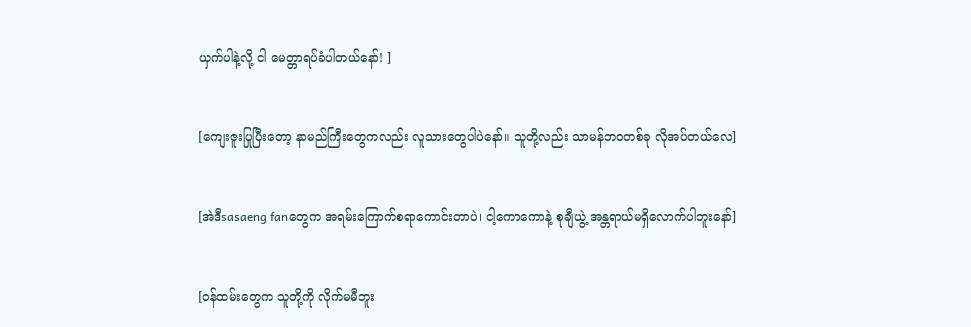ယှက်ပါနဲ့လို့ ငါ မေတ္တာရပ်ခံပါတယ်နော်! ]


[ကျေးဇူးပြုပြီးတော့ နာမည်ကြီးတွေကလည်း လူသားတွေပါပဲနော်။ သူတို့လည်း သာမန်ဘဝတစ်ခု လိုအပ်တယ်လေ]


[အဲဒီsasaeng fanတွေက အရမ်းကြောက်စရာကောင်းတာပဲ၊ ငါ့ကောကောနဲ့ စုချီယွဲ့ အန္တရာယ်မရှိလောက်ပါဘူးနော်]


[ဝန်ထမ်းတွေက သူတို့ကို လိုက်မမီဘူး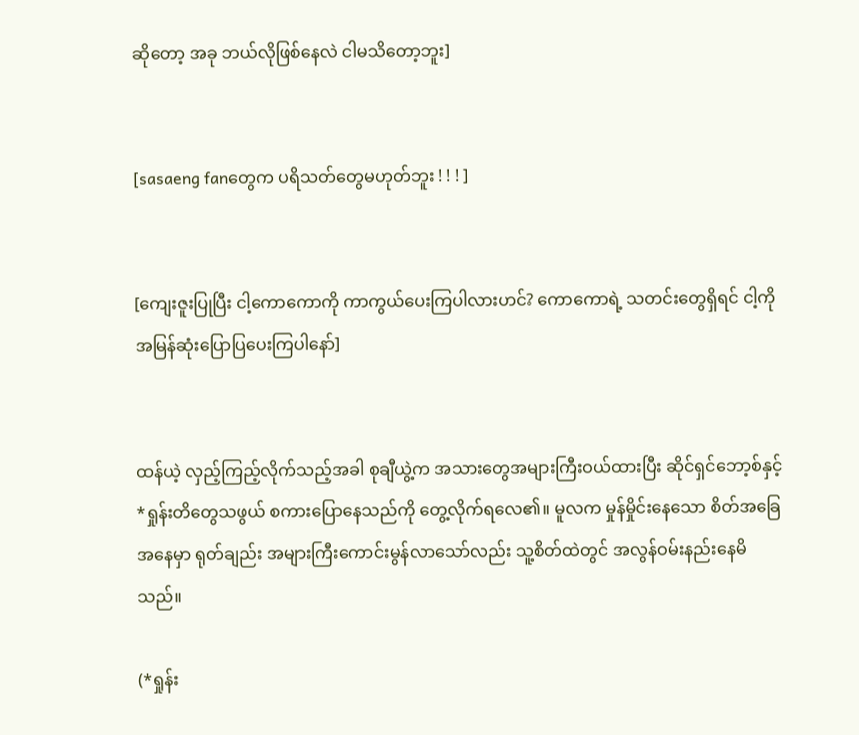ဆိုတော့ အခု ဘယ်လိုဖြစ်နေလဲ ငါမသိတော့ဘူး]


[sasaeng fanတွေက ပရိသတ်တွေမဟုတ်ဘူး ! ! ! ]


[ကျေးဇူးပြုပြီး ငါ့ကောကောကို ကာကွယ်ပေးကြပါလားဟင်? ကောကောရဲ့ သတင်းတွေရှိရင် ငါ့ကို အမြန်ဆုံးပြောပြပေးကြပါနော်]


ထန်ယဲ့ လှည့်ကြည့်လိုက်သည့်အခါ စုချီယွဲ့က အသားတွေအများကြီးဝယ်ထားပြီး ဆိုင်ရှင်ဘော့စ်နှင့် *ရှုန်းတိတွေသဖွယ် စကားပြောနေသည်ကို တွေ့လိုက်ရလေ၏။ မူလက မှုန်မှိုင်းနေသော စိတ်အခြေအနေမှာ ရုတ်ချည်း အများကြီးကောင်းမွန်လာသော်လည်း သူ့စိတ်ထဲတွင် အလွန်ဝမ်းနည်းနေမိသည်။

(*ရှုန်း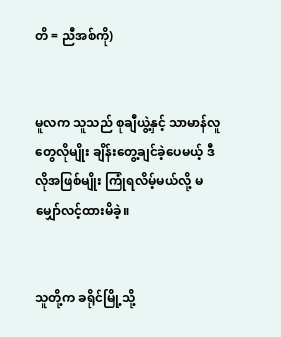တိ = ညီအစ်ကို)


မူလက သူသည် စုချီယွဲ့နှင့် သာမာန်လူတွေလိုမျိုး ချိန်းတွေ့ချင်ခဲ့ပေမယ့် ဒီလိုအဖြစ်မျိုး ကြုံရလိမ့်မယ်လို့ မမျှော်လင့်ထားမိခဲ့။


သူတို့က ခရိုင်မြို့သို့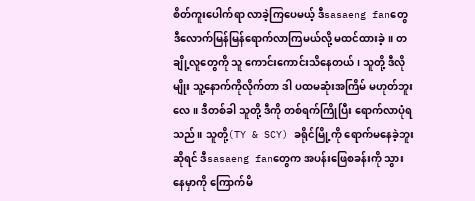စိတ်ကူးပေါက်ရာ လာခဲ့ကြပေမယ့် ဒီsasaeng fanတွေ ဒီလောက်မြန်မြန်ရောက်လာကြမယ်လို့ မထင်ထားခဲ့။ တချို့လူတွေကို သူ ကောင်းကောင်းသိနေတယ်၊ သူတို့ ဒီလိုမျိုး သူ့နောက်ကိုလိုက်တာ ဒါ ပထမဆုံးအကြိမ် မဟုတ်ဘူးလေ။ ဒီတစ်ခါ သူတို့ ဒီကို တစ်ရက်ကြိုပြီး ရောက်လာပုံရသည်။ သူတို့(TY & SCY) ခရိုင်မြို့ကို ရောက်မနေခဲ့ဘူးဆိုရင် ဒီsasaeng fanတွေက အပန်းဖြေစခန်းကို သွားနေမှာကို ကြောက်မိ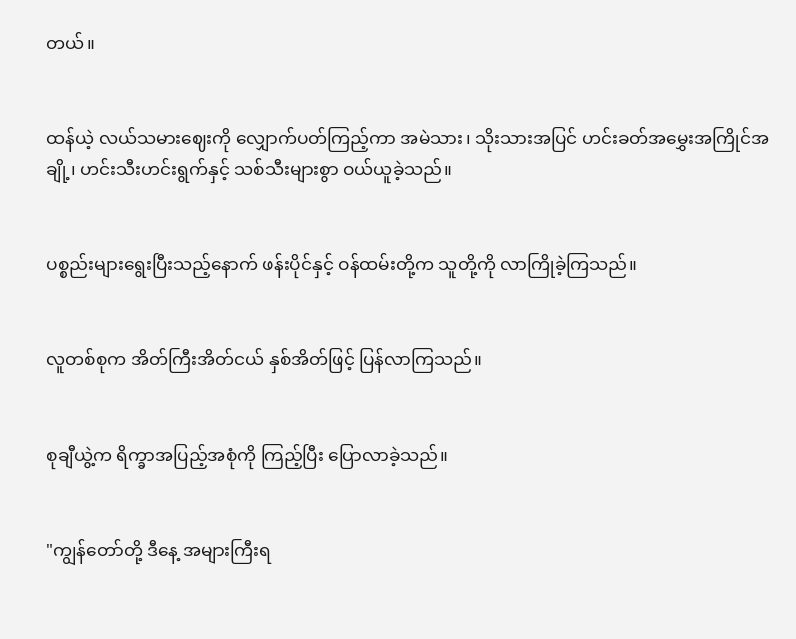တယ်။


ထန်ယဲ့ လယ်သမားဈေးကို လျှောက်ပတ်ကြည့်ကာ အမဲသား၊ သိုးသားအပြင် ဟင်းခတ်အမွှေးအကြိုင်အချို့၊ ဟင်းသီးဟင်းရွက်နှင့် သစ်သီးများစွာ ဝယ်ယူခဲ့သည်။


ပစ္စည်းများရွေးပြီးသည့်နောက် ဖန်းပိုင်နှင့် ဝန်ထမ်းတို့က သူတို့ကို လာကြိုခဲ့ကြသည်။


လူတစ်စုက အိတ်ကြီးအိတ်ငယ် နှစ်အိတ်ဖြင့် ပြန်လာကြသည်။


စုချီယွဲ့က ရိက္ခာအပြည့်အစုံကို ကြည့်ပြီး ပြောလာခဲ့သည်။


"ကျွန်တော်တို့ ဒီနေ့ အများကြီးရ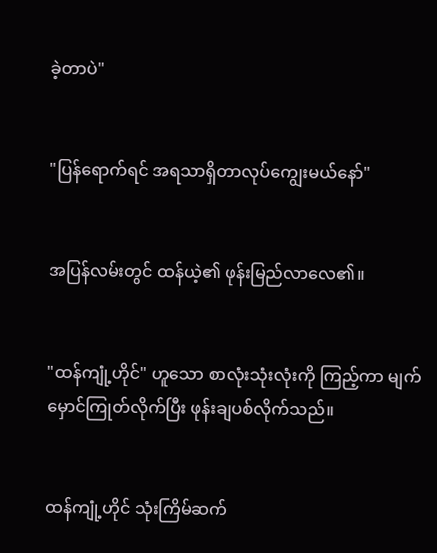ခဲ့တာပဲ"


"ပြန်ရောက်ရင် အရသာရှိတာလုပ်ကျွေးမယ်နော်"


အပြန်လမ်းတွင် ထန်ယဲ့၏ ဖုန်းမြည်လာလေ၏။


"ထန်ကျုံ့ဟိုင်" ဟူသော စာလုံးသုံးလုံးကို ကြည့်ကာ မျက်မှောင်ကြုတ်လိုက်ပြီး ဖုန်းချပစ်လိုက်သည်။


ထန်ကျုံ့ဟိုင် သုံးကြိမ်ဆက်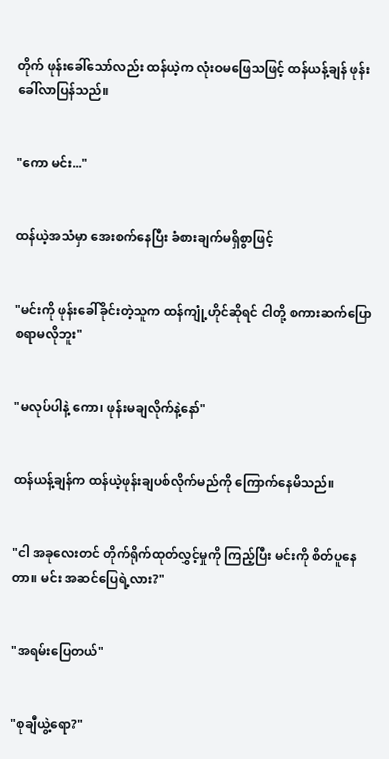တိုက် ဖုန်းခေါ်သော်လည်း ထန်ယဲ့က လုံးဝမဖြေသဖြင့် ထန်ယန့်ချန် ဖုန်းခေါ်လာပြန်သည်။


"ကော မင်း..."


ထန်ယဲ့အသံမှာ အေးစက်နေပြီး ခံစားချက်မရှိစွာဖြင့်


"မင်းကို ဖုန်းခေါ်ခိုင်းတဲ့သူက ထန်ကျုံ့ဟိုင်ဆိုရင် ငါတို့ စကားဆက်ပြောစရာမလိုဘူး"


"မလုပ်ပါနဲ့ ကော၊ ဖုန်းမချလိုက်နဲ့နော်"


ထန်ယန့်ချန်က ထန်ယဲ့ဖုန်းချပစ်လိုက်မည်ကို ကြောက်နေမိသည်။


"ငါ အခုလေးတင် တိုက်ရိုက်ထုတ်လွှင့်မှုကို ကြည့်ပြီး မင်းကို စိတ်ပူနေတာ။ မင်း အဆင်ပြေရဲ့လား?"


"အရမ်းပြေတယ်"


"စုချီယွဲ့ရော?"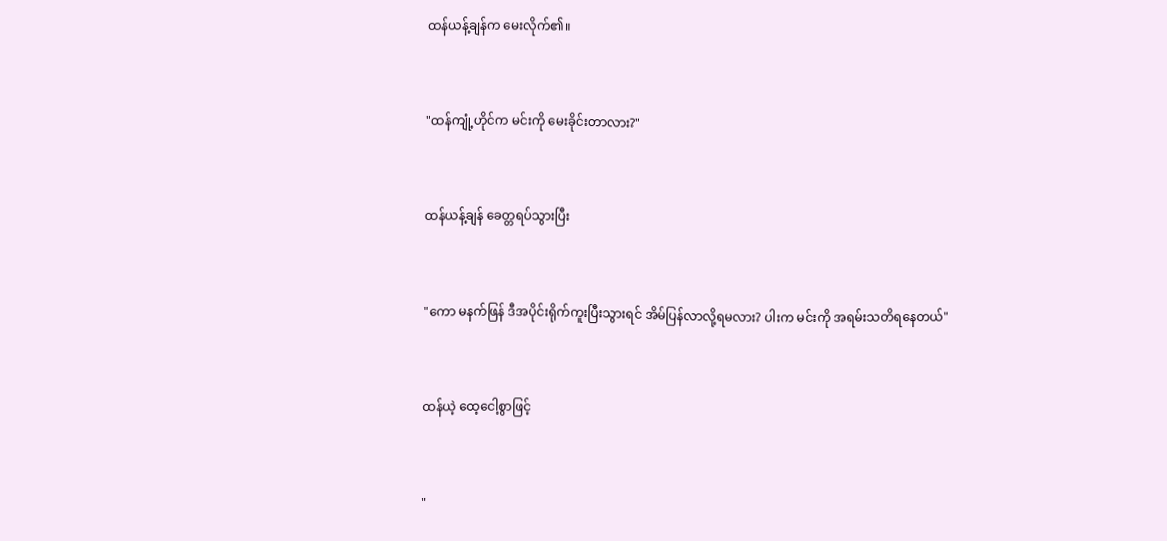ထန်ယန့်ချန်က မေးလိုက်၏။


"ထန်ကျုံ့ဟိုင်က မင်းကို မေးခိုင်းတာလား?"


ထန်ယန့်ချန် ခေတ္တရပ်သွားပြီး


"ကော မနက်ဖြန် ဒီအပိုင်းရိုက်ကူးပြီးသွားရင် အိမ်ပြန်လာလို့ရမလား? ပါးက မင်းကို အရမ်းသတိရနေတယ်"


ထန်ယဲ့ ထေ့ငေါ့စွာဖြင့်


"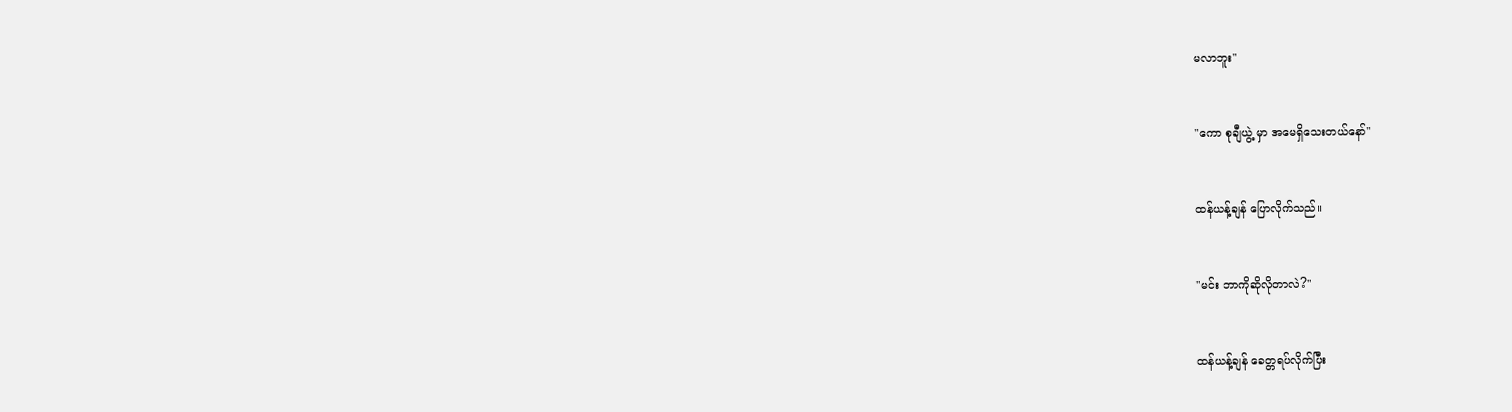မလာဘူး"


"ကော စုချီယွဲ့ မှာ အမေရှိသေးတယ်နော်"


ထန်ယန့်ချန် ပြောလိုက်သည်။


"မင်း ဘာကိုဆိုလိုတာလဲ?"


ထန်ယန့်ချန် ခေတ္တရပ်လိုက်ပြီး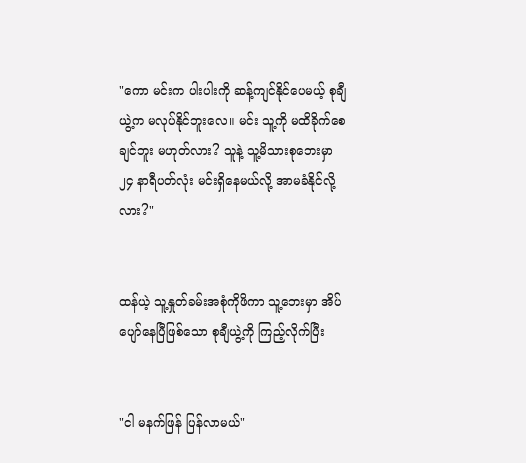"ကော မင်းက ပါးပါးကို ဆန့်ကျင်နိုင်ပေမယ့် စုချီယွဲ့က မလုပ်နိုင်ဘူးလေ။ မင်း သူ့ကို မထိခိုက်စေချင်ဘူး မဟုတ်လား? သူနဲ့ သူ့မိသားစုဘေးမှာ ၂၄ နာရီပတ်လုံး မင်းရှိနေမယ်လို့ အာမခံနိုင်လို့လား?"


ထန်ယဲ့ သူ့နှုတ်ခမ်းအစုံကိုဖိကာ သူ့ဘေးမှာ အိပ်ပျော်နေပြီဖြစ်သော စုချီယွဲ့ကို ကြည့်လိုက်ပြီး


"ငါ မနက်ဖြန် ပြန်လာမယ်"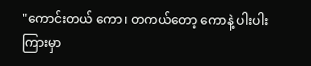"ကောင်းတယ် ကော၊ တကယ်တော့ ကောနဲ့ ပါးပါးကြားမှာ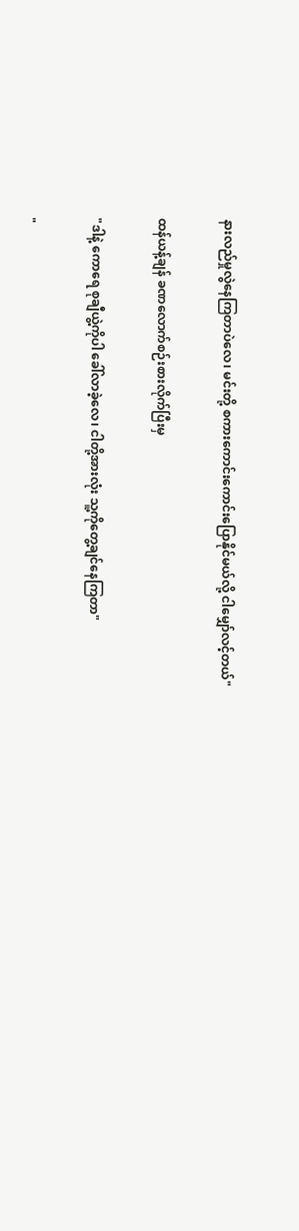နားလည်မှုလွဲနေကြတာပဲလေ၊ မင်းတို့ စကားကောင်းကောင်းပြောနိုင်မယ်လို့ ငါမျှော်လင့်တယ်"


ထန်ယန့်ချန် ခဏလောက်စဉ်းစားလိုက်ပြီးမှ


"ဒါနဲ့ ကောရေ စုချီယွဲ့ကိုပါ ခေါ်လာခဲ့လေ၊ ငါတို့အားလုံး သူ့ကိုတွေ့ချင်နေကြတာ"


"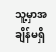သူ့မှာအချိန်မရှိ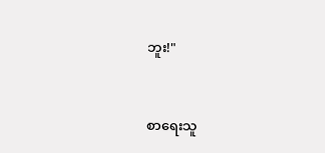ဘူး!"



စာရေးသူ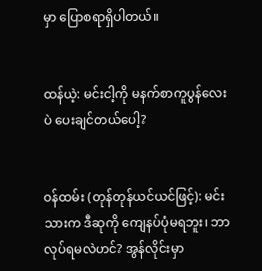မှာ ပြောစရာရှိပါတယ်။


ထန်ယဲ့: မင်းငါ့ကို မနက်စာကူပွန်လေးပဲ ပေးချင်တယ်ပေါ့?


ဝန်ထမ်း (တုန်တုန်ယင်ယင်ဖြင့်): မင်းသားက ဒီဆုကို ကျေနပ်ပုံမရဘူး၊ ဘာလုပ်ရမလဲဟင်? အွန်လိုင်းမှာ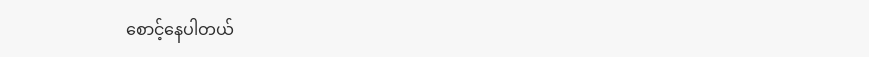စောင့်နေပါတယ်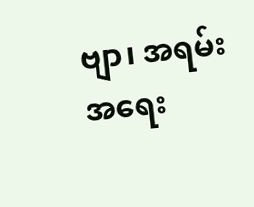ဗျာ၊ အရမ်းအရေး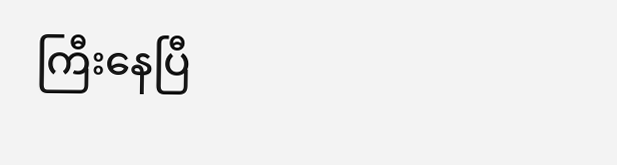ကြီးနေပြီ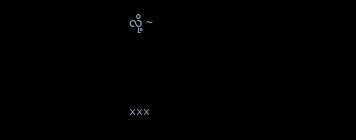လို့ ~


xxx